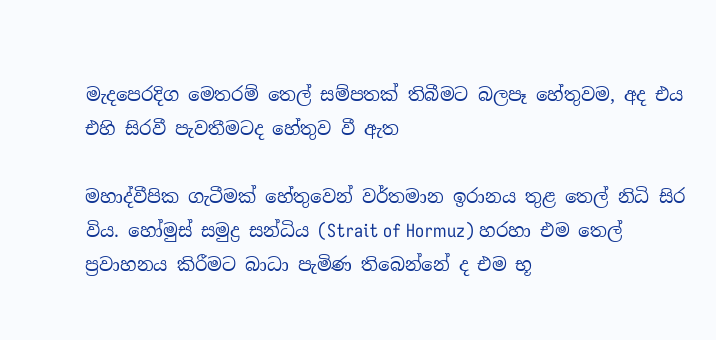මැදපෙරදිග මෙතරම් තෙල් සම්පතක් තිබීමට බලපෑ හේතුවම, අද එය එහි සිරවී පැවතීමටද හේතුව වී ඇත

මහාද්වීපික ගැටීමක් හේතුවෙන් වර්තමාන ඉරානය තුළ තෙල් නිධි සිර විය. හෝමුස් සමුද්‍ර සන්ධිය (Strait of Hormuz) හරහා එම තෙල් ප්‍රවාහනය කිරීමට බාධා පැමිණ තිබෙන්නේ ද එම භූ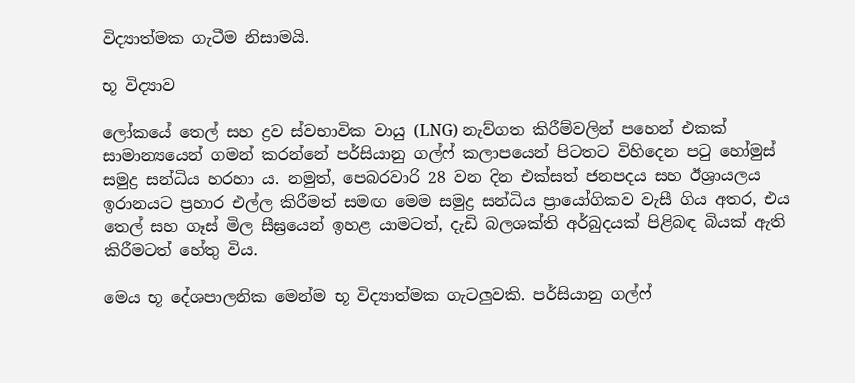විද්‍යාත්මක ගැටීම නිසාමයි.

භූ විද්‍යාව

ලෝකයේ තෙල් සහ ද්‍රව ස්වභාවික වායු (LNG) නැව්ගත කිරීම්වලින් පහෙන් එකක් සාමාන්‍යයෙන් ගමන් කරන්නේ පර්සියානු ගල්ෆ් කලාපයෙන් පිටතට විහිදෙන පටු හෝමුස් සමුද්‍ර සන්ධිය හරහා ය. නමුත්, පෙබරවාරි 28 වන දින එක්සත් ජනපදය සහ ඊශ්‍රායලය ඉරානයට ප්‍රහාර එල්ල කිරීමත් සමඟ මෙම සමුද්‍ර සන්ධිය ප්‍රායෝගිකව වැසී ගිය අතර, එය තෙල් සහ ගෑස් මිල සීඝ්‍රයෙන් ඉහළ යාමටත්, දැඩි බලශක්ති අර්බුදයක් පිළිබඳ බියක් ඇති කිරීමටත් හේතු විය.

මෙය භූ දේශපාලනික මෙන්ම භූ විද්‍යාත්මක ගැටලුවකි. පර්සියානු ගල්ෆ්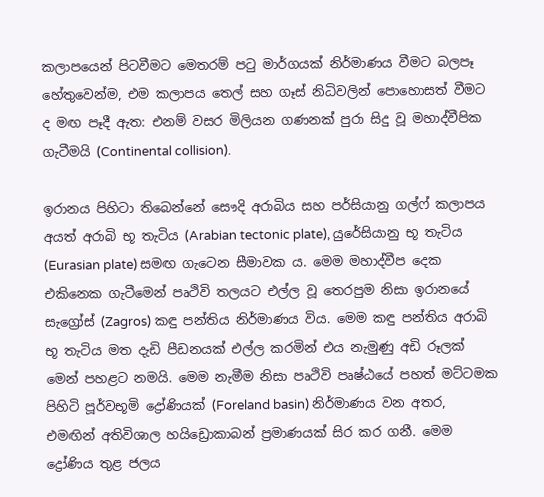කලාපයෙන් පිටවීමට මෙතරම් පටු මාර්ගයක් නිර්මාණය වීමට බලපෑ හේතුවෙන්ම, එම කලාපය තෙල් සහ ගෑස් නිධිවලින් පොහොසත් වීමට ද මඟ පෑදී ඇත: එනම් වසර මිලියන ගණනක් පුරා සිදු වූ මහාද්වීපික ගැටීමයි (Continental collision).

ඉරානය පිහිටා තිබෙන්නේ සෞදි අරාබිය සහ පර්සියානු ගල්ෆ් කලාපය අයත් අරාබි භූ තැටිය (Arabian tectonic plate), යුරේසියානු භූ තැටිය (Eurasian plate) සමඟ ගැටෙන සීමාවක ය. මෙම මහාද්වීප දෙක එකිනෙක ගැටීමෙන් පෘථිවි තලයට එල්ල වූ තෙරපුම නිසා ඉරානයේ සැග්‍රෝස් (Zagros) කඳු පන්තිය නිර්මාණය විය. මෙම කඳු පන්තිය අරාබි භූ තැටිය මත දැඩි පීඩනයක් එල්ල කරමින් එය නැමුණු අඩි රූලක් මෙන් පහළට නමයි. මෙම නැමීම නිසා පෘථිවි පෘෂ්ඨයේ පහත් මට්ටමක පිහිටි පූර්වභූමි ද්‍රෝණියක් (Foreland basin) නිර්මාණය වන අතර, එමඟින් අතිවිශාල හයිඩ්‍රොකාබන් ප්‍රමාණයක් සිර කර ගනී. මෙම ද්‍රෝණිය තුළ ජලය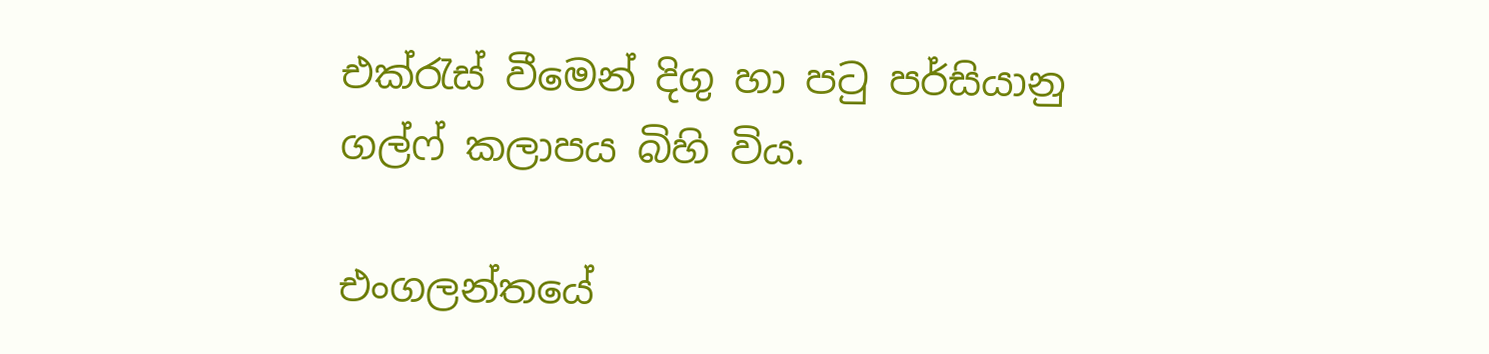එක්රැස් වීමෙන් දිගු හා පටු පර්සියානු ගල්ෆ් කලාපය බිහි විය.

එංගලන්තයේ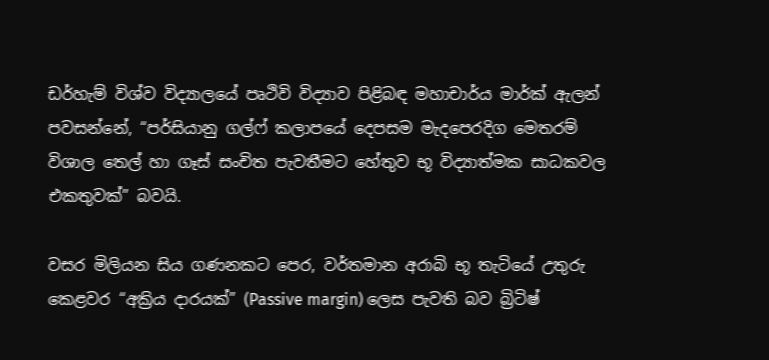ඩර්හැම් විශ්ව විද්‍යාලයේ පෘථිවි විද්‍යාව පිළිබඳ මහාචාර්ය මාර්ක් ඇලන් පවසන්නේ, “පර්සියානු ගල්ෆ් කලාපයේ දෙපසම මැදපෙරදිග මෙතරම් විශාල තෙල් හා ගෑස් සංචිත පැවතීමට හේතුව භූ විද්‍යාත්මක සාධකවල එකතුවක්” බවයි.

වසර මිලියන සිය ගණනකට පෙර, වර්තමාන අරාබි භූ තැටියේ උතුරු කෙළවර “අක්‍රිය දාරයක්” (Passive margin) ලෙස පැවති බව බ්‍රිටිෂ්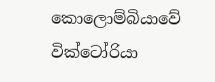කොලොම්බියාවේ වික්ටෝරියා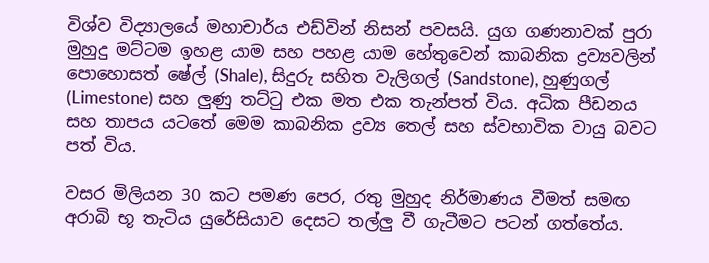විශ්ව විද්‍යාලයේ මහාචාර්ය එඩ්වින් නිසන් පවසයි. යුග ගණනාවක් පුරා මුහුදු මට්ටම ඉහළ යාම සහ පහළ යාම හේතුවෙන් කාබනික ද්‍රව්‍යවලින් පොහොසත් ෂේල් (Shale), සිදුරු සහිත වැලිගල් (Sandstone), හුණුගල් (Limestone) සහ ලුණු තට්ටු එක මත එක තැන්පත් විය. අධික පීඩනය සහ තාපය යටතේ මෙම කාබනික ද්‍රව්‍ය තෙල් සහ ස්වභාවික වායු බවට පත් විය.

වසර මිලියන 30 කට පමණ පෙර, රතු මුහුද නිර්මාණය වීමත් සමඟ අරාබි භූ තැටිය යුරේසියාව දෙසට තල්ලු වී ගැටීමට පටන් ගත්තේය.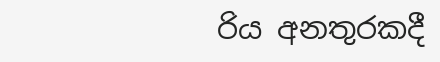රිය අනතුරකදී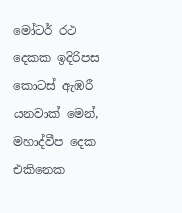මෝටර් රථ දෙකක ඉදිරිපස කොටස් ඇඹරී යනවාක් මෙන්, මහාද්වීප දෙක එකිනෙක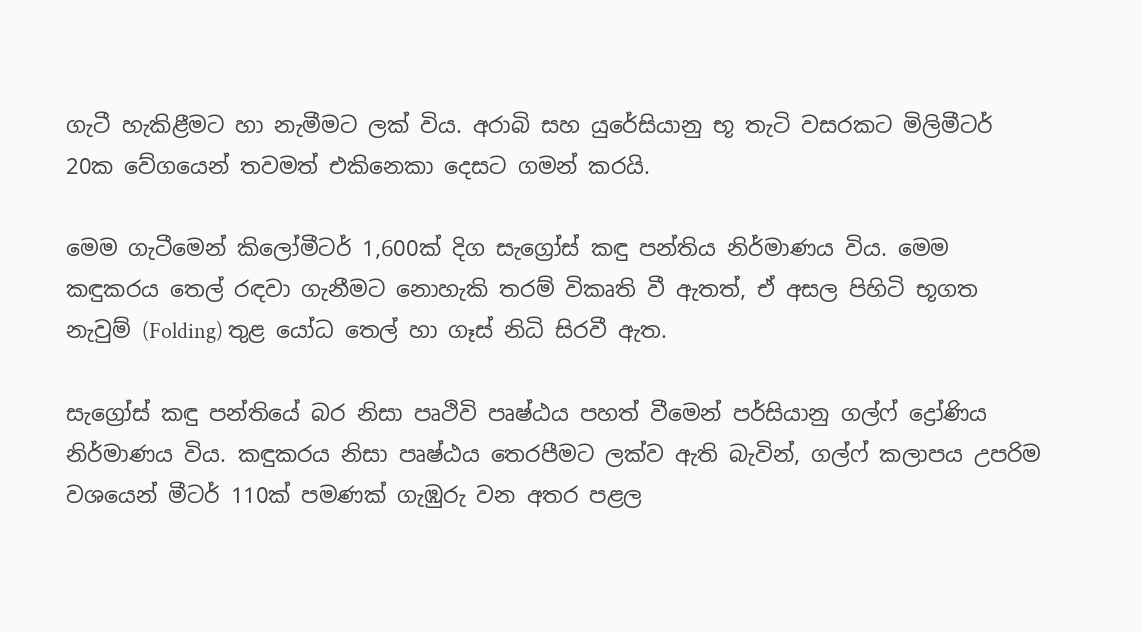ගැටී හැකිළීමට හා නැමීමට ලක් විය. අරාබි සහ යුරේසියානු භූ තැටි වසරකට මිලිමීටර් 20ක වේගයෙන් තවමත් එකිනෙකා දෙසට ගමන් කරයි.

මෙම ගැටීමෙන් කිලෝමීටර් 1,600ක් දිග සැග්‍රෝස් කඳු පන්තිය නිර්මාණය විය. මෙම කඳුකරය තෙල් රඳවා ගැනීමට නොහැකි තරම් විකෘති වී ඇතත්, ඒ අසල පිහිටි භූගත නැවුම් (Folding) තුළ යෝධ තෙල් හා ගෑස් නිධි සිරවී ඇත.

සැග්‍රෝස් කඳු පන්තියේ බර නිසා පෘථිවි පෘෂ්ඨය පහත් වීමෙන් පර්සියානු ගල්ෆ් ද්‍රෝණිය නිර්මාණය විය. කඳුකරය නිසා පෘෂ්ඨය තෙරපීමට ලක්ව ඇති බැවින්, ගල්ෆ් කලාපය උපරිම වශයෙන් මීටර් 110ක් පමණක් ගැඹුරු වන අතර පළල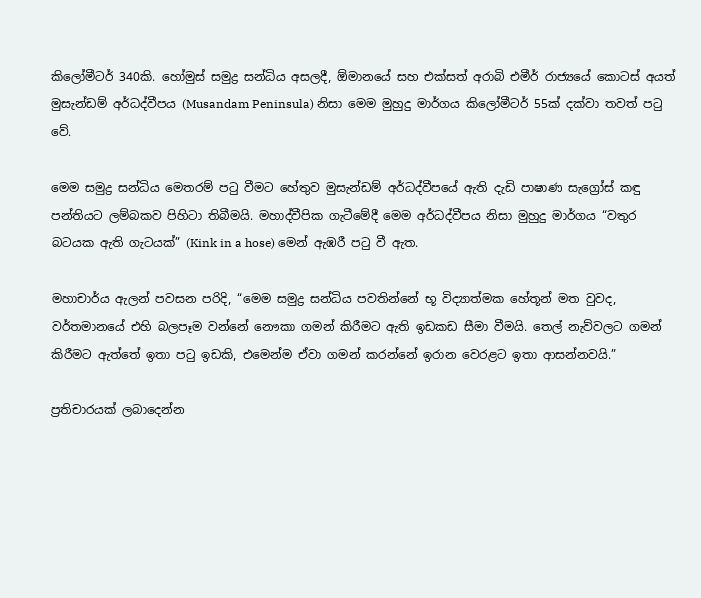කිලෝමීටර් 340කි. හෝමුස් සමුද්‍ර සන්ධිය අසලදී, ඕමානයේ සහ එක්සත් අරාබි එමීර් රාජ්‍යයේ කොටස් අයත් මුසැන්ඩම් අර්ධද්වීපය (Musandam Peninsula) නිසා මෙම මුහුදු මාර්ගය කිලෝමීටර් 55ක් දක්වා තවත් පටු වේ.

මෙම සමුද්‍ර සන්ධිය මෙතරම් පටු වීමට හේතුව මුසැන්ඩම් අර්ධද්වීපයේ ඇති දැඩි පාෂාණ සැග්‍රෝස් කඳු පන්තියට ලම්බකව පිහිටා තිබීමයි. මහාද්වීපික ගැටීමේදී මෙම අර්ධද්වීපය නිසා මුහුදු මාර්ගය “වතුර බටයක ඇති ගැටයක්” (Kink in a hose) මෙන් ඇඹරී පටු වී ඇත.

මහාචාර්ය ඇලන් පවසන පරිදි, “මෙම සමුද්‍ර සන්ධිය පවතින්නේ භූ විද්‍යාත්මක හේතූන් මත වුවද, වර්තමානයේ එහි බලපෑම වන්නේ නෞකා ගමන් කිරීමට ඇති ඉඩකඩ සීමා වීමයි. තෙල් නැව්වලට ගමන් කිරීමට ඇත්තේ ඉතා පටු ඉඩකි, එමෙන්ම ඒවා ගමන් කරන්නේ ඉරාන වෙරළට ඉතා ආසන්නවයි.”

ප්‍රතිචාරයක් ලබාදෙන්න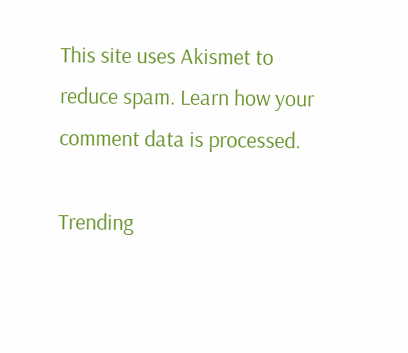This site uses Akismet to reduce spam. Learn how your comment data is processed.

Trending